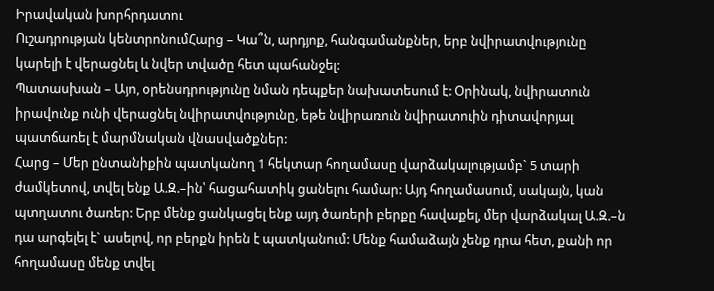Իրավական խորհրդատու
Ուշադրության կենտրոնումՀարց – Կա՞ն, արդյոք, հանգամանքներ, երբ նվիրատվությունը կարելի է վերացնել և նվեր տվածը հետ պահանջել:
Պատասխան – Այո, օրենսդրությունը նման դեպքեր նախատեսում է: Օրինակ, նվիրատուն իրավունք ունի վերացնել նվիրատվությունը, եթե նվիրառուն նվիրատուին դիտավորյալ պատճառել է մարմնական վնասվածքներ:
Հարց – Մեր ընտանիքին պատկանող 1 հեկտար հողամասը վարձակալությամբ` 5 տարի ժամկետով, տվել ենք Ա.Զ.–ին՝ հացահատիկ ցանելու համար: Այդ հողամասում, սակայն, կան պտղատու ծառեր: Երբ մենք ցանկացել ենք այդ ծառերի բերքը հավաքել, մեր վարձակալ Ա.Զ.–ն դա արգելել է` ասելով, որ բերքն իրեն է պատկանում: Մենք համաձայն չենք դրա հետ, քանի որ հողամասը մենք տվել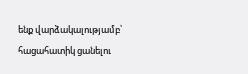ենք վարձակալությամբ՝ հացահատիկ ցանելու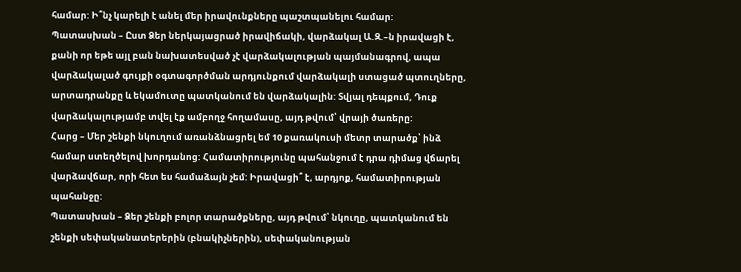համար: Ի՞նչ կարելի է անել մեր իրավունքները պաշտպանելու համար:
Պատասխան – Ըստ Ձեր ներկայացրած իրավիճակի, վարձակալ Ա.Զ.–ն իրավացի է, քանի որ եթե այլ բան նախատեսված չէ վարձակալության պայմանագրով, ապա վարձակալած գույքի օգտագործման արդյունքում վարձակալի ստացած պտուղները, արտադրանքը և եկամուտը պատկանում են վարձակալին: Տվյալ դեպքում, Դուք վարձակալությամբ տվել էք ամբողջ հողամասը, այդ թվում՝ վրայի ծառերը:
Հարց – Մեր շենքի նկուղում առանձնացրել եմ 10 քառակուսի մետր տարածք՝ ինձ համար ստեղծելով խորդանոց: Համատիրությունը պահանջում է դրա դիմաց վճարել վարձավճար, որի հետ ես համաձայն չեմ: Իրավացի՞ է, արդյոք, համատիրության պահանջը:
Պատասխան – Ձեր շենքի բոլոր տարածքները, այդ թվում՝ նկուղը, պատկանում են շենքի սեփականատերերին (բնակիչներին), սեփականության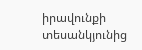իրավունքի տեսանկյունից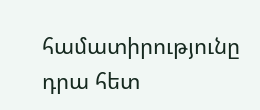համատիրությունը դրա հետ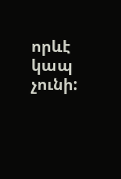որևէ կապ չունի: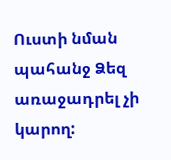Ուստի նման պահանջ Ձեզ առաջադրել չի կարող: